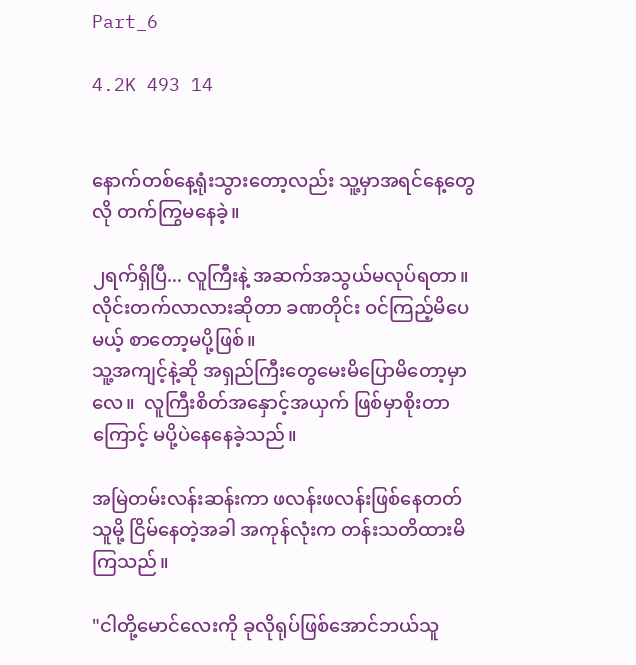Part_6

4.2K 493 14


နောက်တစ်နေ့ရုံးသွားတော့လည်း သူ့မှာအရင်နေ့တွေလို တက်ကြွမနေခဲ့။

၂ရက်ရှိပြီ... လူကြီးနဲ့ အဆက်အသွယ်မလုပ်ရတာ။ လိုင်းတက်လာလားဆိုတာ ခဏတိုင်း ဝင်ကြည့်မိပေမယ့် စာတော့မပို့ဖြစ်။
သူ့အကျင့်နဲ့ဆို အရှည်ကြီးတွေမေးမိပြောမိတော့မှာလေ။  လူကြီးစိတ်အနှောင့်အယှက် ဖြစ်မှာစိုးတာကြောင့် မပို့ပဲနေနေခဲ့သည်။

အမြဲတမ်းလန်းဆန်းကာ ဖလန်းဖလန်းဖြစ်နေတတ်သူမို့ ငြိမ်နေ‌တဲ့အခါ အကုန်လုံးက တန်းသတိထားမိကြသည်။

"ငါတို့မောင်လေးကို ခုလိုရုပ်ဖြစ်အောင်ဘယ်သူ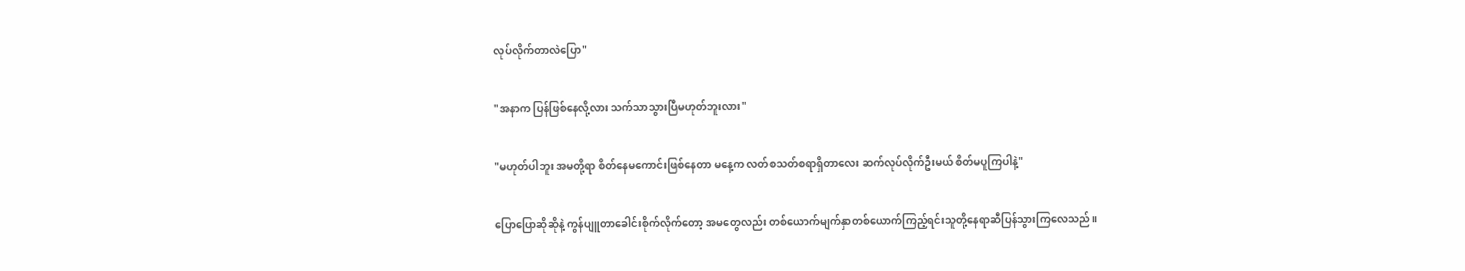လုပ်လိုက်တာလဲပြော"

"အနာက ပြန်ဖြစ်နေလို့လား သက်သာသွားပြီမဟုတ်ဘူးလား"

"မဟုတ်ပါဘူး အမတို့ရာ စိတ်နေမကောင်းဖြစ်နေတာ မနေ့က လတ်စသတ်စရာရှိတာလေး ဆက်လုပ်လိုက်ဦးမယ် စိတ်မပူကြပါနဲ့"

ပြောပြောဆိုဆိုနဲ့ ကွန်ပျူတာခေါင်းစိုက်လိုက်တော့ အမတွေလည်း တစ်ယောက်မျက်နှာတစ်ယောက်ကြည့်ရင်းသူတို့နေရာဆီပြန်သွားကြလေသည်။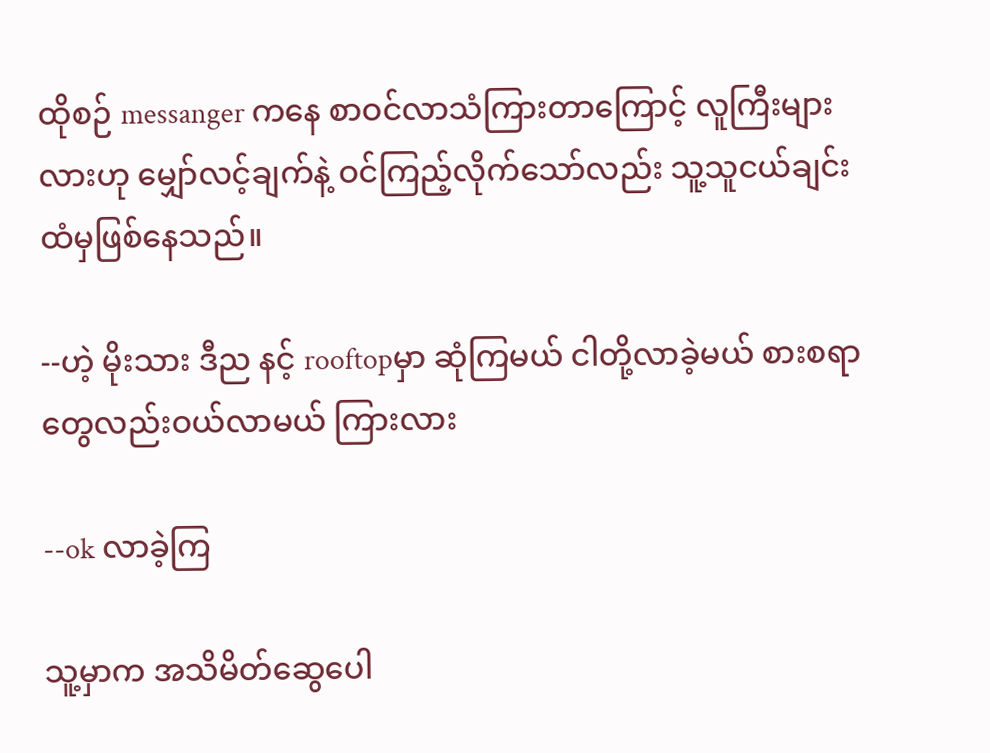ထိုစဉ် messanger ကနေ စာဝင်လာသံကြားတာကြောင့် လူကြီးများလားဟု မျှော်လင့်ချက်နဲ့ ဝင်ကြည့်လိုက်သော်လည်း သူ့သူငယ်ချင်းထံမှဖြစ်နေသည်။

--ဟဲ့ မိုးသား ဒီည နင့် rooftopမှာ ဆုံကြမယ် ငါတို့လာခဲ့မယ် စားစရာတွေလည်းဝယ်လာမယ် ကြားလား

--ok လာခဲ့ကြ

သူ့မှာက အသိမိတ်ဆွေပေါ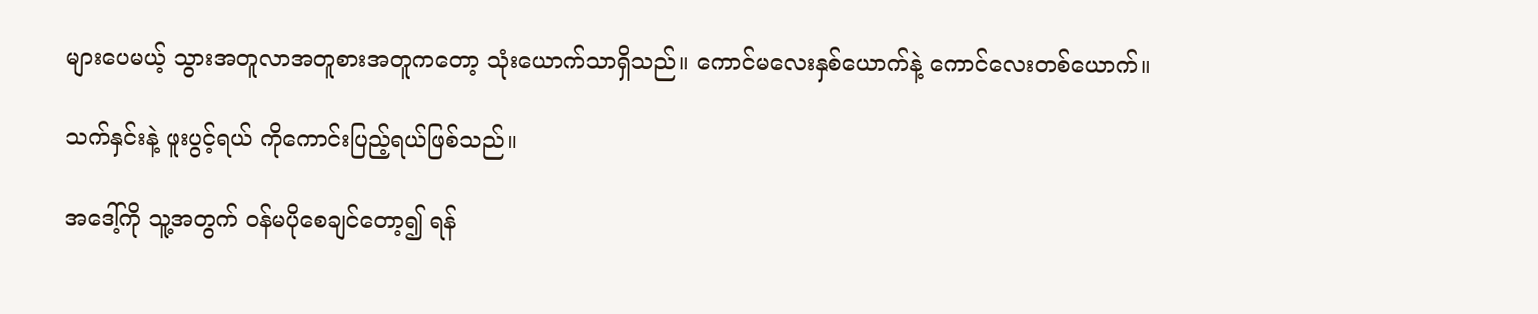များပေမယ့် သွားအတူလာအတူစားအတူကတော့ သုံးယောက်သာရှိသည်။ ကောင်မလေးနှစ်ယောက်နဲ့ ကောင်လေးတစ်ယောက်။

သက်နှင်းနဲ့ ဖူးပွင့်ရယ် ကိုကောင်းပြည့်ရယ်ဖြစ်သည်။

အဒေါ့်ကို သူ့အတွက် ဝန်မပိုစေချင်တော့၍ ရန်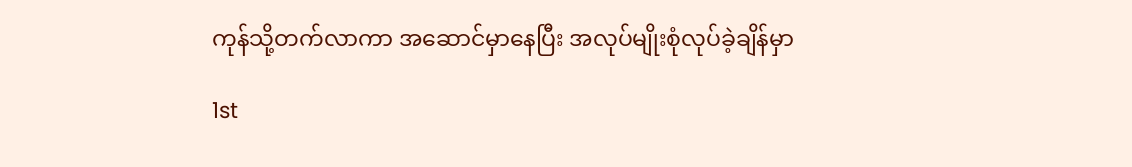ကုန်သို့တက်လာကာ အဆောင်မှာနေပြီး အလုပ်မျိုးစုံလုပ်ခဲ့ချိန်မှာ

1st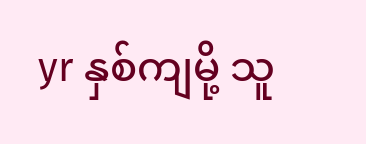yr နှစ်ကျမို့ သူ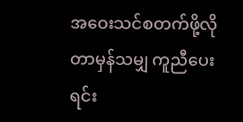အဝေးသင်စတက်ဖို့လိုတာမှန်သမျှ ကူညီပေးရင်း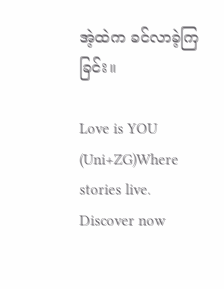အဲ့ထဲက ခင်လာခဲ့ကြခြင်း။

Love is YOU (Uni+ZG)Where stories live. Discover now